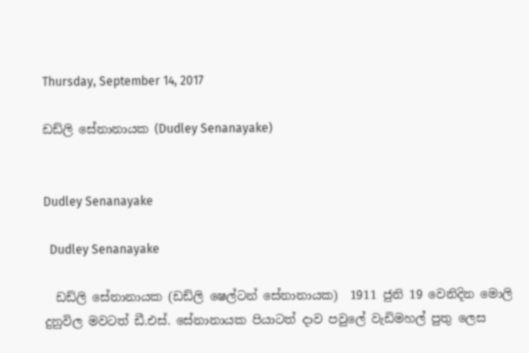Thursday, September 14, 2017

ඩඩ්ලි සේනානායක (Dudley Senanayake)


Dudley Senanayake

  Dudley Senanayake

  ඩඩ්ලි සේනානායක (ඩඩ්ලි ෂෙල්ටන් සේනානායක)  1911 ජුනි 19 වෙනිදින මොලි දුනුවිල මවටත් ඩී.එස්. සේනානායක පියාටත් දාව පවුලේ වැඩිමහල් පුතු ලෙස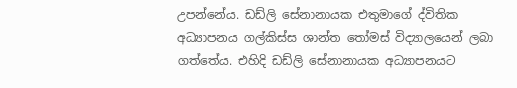උපන්නේය. ඩඩ්ලි සේනානායක එතුමාගේ ද්විතික අධ්‍යාපනය ගල්කිස්ස ශාන්ත තෝමස් විද්‍යාලයෙන් ලබා ගත්තේය. එහිදි ඩඩ්ලි සේනානායක අධ්‍යාපනයට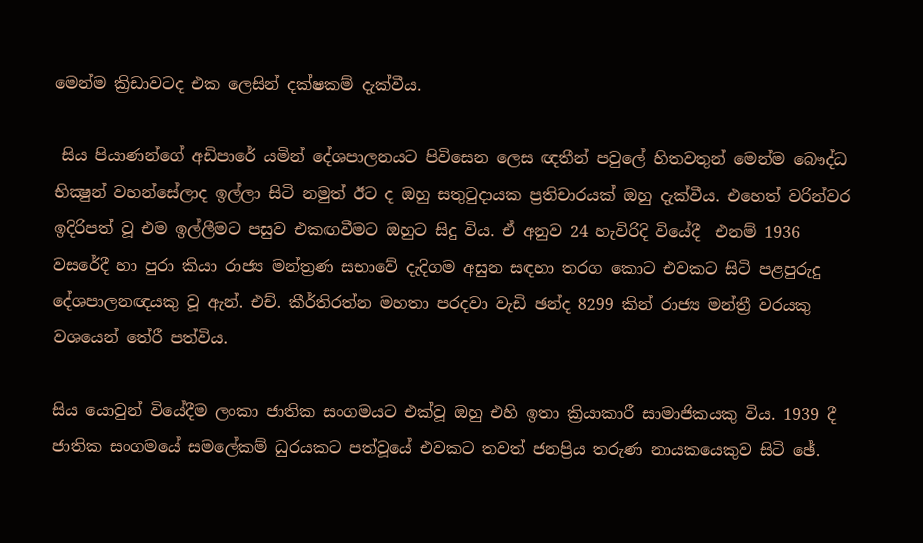මෙන්ම ක්‍රිඩාවටද එක ලෙසින් දක්ෂකම් දැක්වීය.

 සිය පියාණන්ගේ අඩිපාරේ යමින් දේශපාලනයට පිවිසෙන ලෙස ඥතීන් පවුලේ හිතවතුන් මෙන්ම බෞද්ධ භික්‍ෂුන් වහන්සේලාද ඉල්ලා සිටි නමුත් ඊට ද ඔහු සතුටුදායක ප්‍රතිචාරයක්‌ ඔහු දැක්‌වීය. එහෙත් වරින්වර ඉදිරිපත් වූ එම ඉල්ලීමට පසුව එකඟවීමට ඔහුට සිදු විය. ඒ අනුව 24 හැවිරිදි වියේදී  එනම් 1936 වසරේදී හා පුරා කියා රාජ්‍ය මන්ත්‍රණ සභාවේ දැදිගම අසුන සඳහා තරග කොට එවකට සිටි පළපුරුදු දේශපාලනඥයකු වූ ඇන්. එච්. කීර්තිරත්න මහතා පරදවා වැඩි ඡන්ද 8299 කින් රාජ්‍ය මන්ත්‍රී වරයකු වශයෙන් තේරී පත්විය.

සිය යොවුන් වියේදීම ලංකා ජාතික සංගමයට එක්‌වූ ඔහු එහි ඉතා ක්‍රියාකාරී සාමාජිකයකු විය. 1939 දී ජාතික සංගමයේ සමලේකම් ධුරයකට පත්වූයේ එවකට තවත් ජනප්‍රිය තරුණ නායකයෙකුව සිටි ඡේ.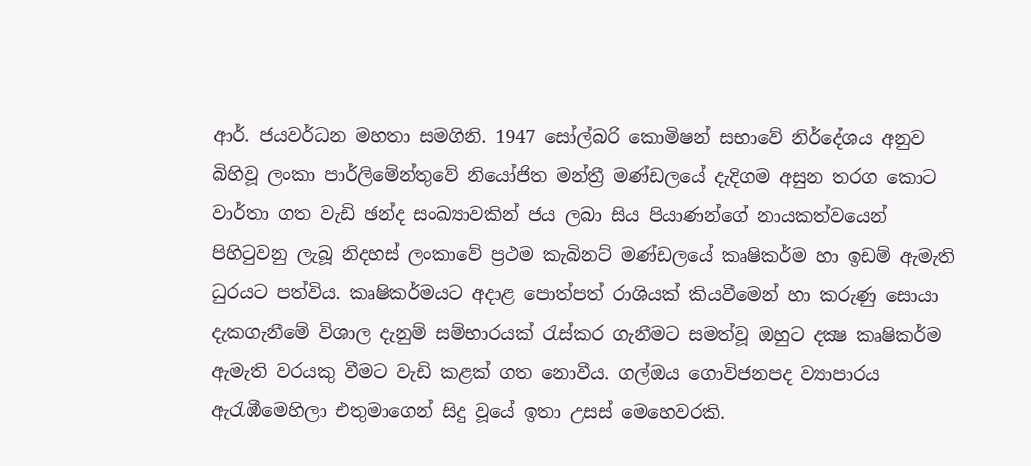ආර්. ජයවර්ධන මහතා සමගිනි. 1947 සෝල්බරි කොමිෂන් සභාවේ නිර්දේශය අනුව බිහිවූ ලංකා පාර්ලිමේන්තුවේ නියෝජිත මන්ත්‍රී මණ්‌ඩලයේ දැදිගම අසුන තරග කොට වාර්තා ගත වැඩි ඡන්ද සංඛ්‍යාවකින් ජය ලබා සිය පියාණන්ගේ නායකත්වයෙන් පිහිටුවනු ලැබූ නිදහස්‌ ලංකාවේ ප්‍රථම කැබිනට්‌ මණ්‌ඩලයේ කෘෂිකර්ම හා ඉඩම් ඇමැති ධුරයට පත්විය. කෘෂිකර්මයට අදාළ පොත්පත් රාශියක්‌ කියවීමෙන් හා කරුණු සොයා දැකගැනීමේ විශාල දැනුම් සම්භාරයක්‌ රැස්‌කර ගැනීමට සමත්වූ ඔහුට දක්‍ෂ කෘෂිකර්ම ඇමැති වරයකු වීමට වැඩි කළක්‌ ගත නොවීය. ගල්ඔය ගොවිජනපද ව්‍යාපාරය ඇරැඹීමෙහිලා එතුමාගෙන් සිදු වූයේ ඉතා උසස්‌ මෙහෙවරකි.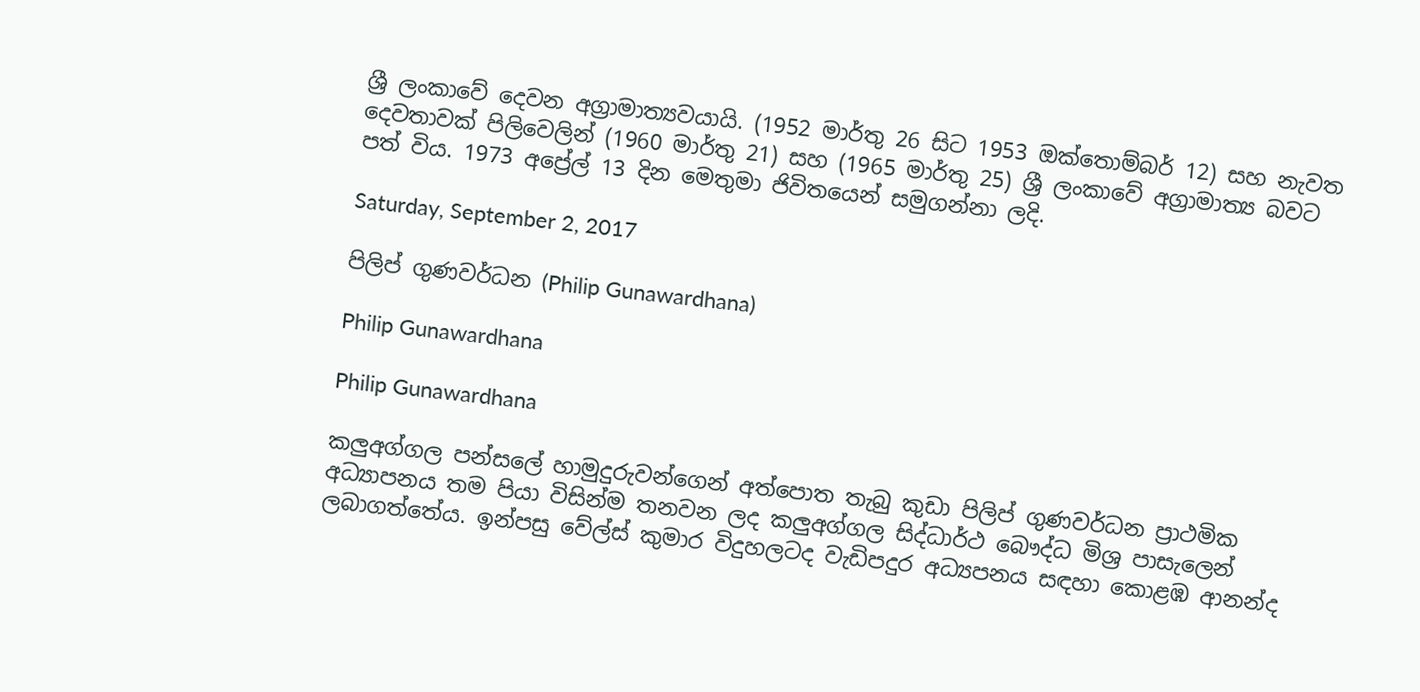ශ්‍රී ලංකාවේ දෙවන අග්‍රාමාත්‍යවයායි. (1952 මාර්තු 26 සිට 1953 ඔක්තොම්බර් 12) සහ නැවත දෙවතාවක් පිලිවෙලින් (1960 මාර්තු 21) සහ (1965 මාර්තු 25) ශ්‍රී ලංකාවේ අග්‍රාමාත්‍ය බවට පත් විය. 1973 අප්‍රේල් 13 දින මෙතුමා ජිවිතයෙන් සමුගන්නා ලදි.

Saturday, September 2, 2017

පිලිප් ගුණවර්ධන (Philip Gunawardhana)

Philip Gunawardhana

Philip Gunawardhana

කලුඅග්ගල පන්සලේ හාමුදුරුවන්ගෙන් අත්පොත තැබු කුඩා පිලිප් ගුණවර්ධන ප්‍රාථමික අධ්‍යාපනය තම පියා විසින්ම තනවන ලද කලුඅග්ගල සිද්ධාර්ථ බෞද්ධ මිශ්‍ර පාසැලෙන් ලබාගත්තේය. ඉන්පසු වේල්ස් කුමාර විදුහලටද වැඩිපදුර අධ්‍යපනය සඳහා කොළඹ ආනන්ද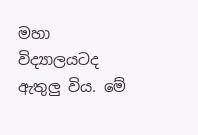මහා විද්‍යාලයටද ඇතුලු විය. මේ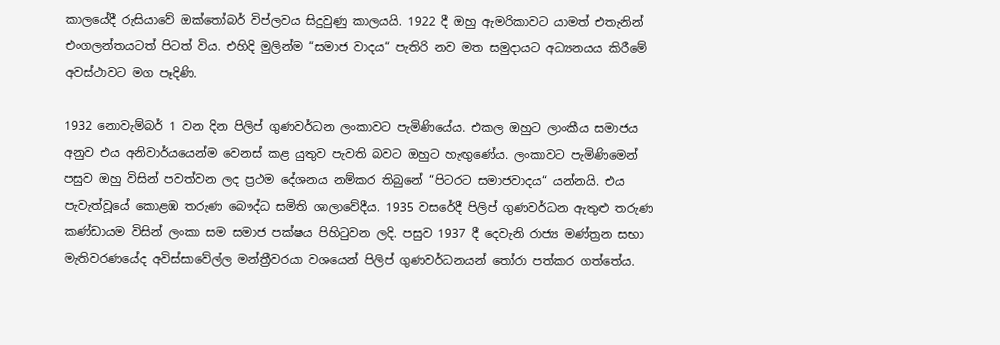කාලයේදී රුසියාවේ ඔක්තෝබර් විප්ලවය සිදුවුණු කාලයයි. 1922 දී ඔහු ඇමරිකාවට යාමත් එතැනින් එංගලන්තයටත් පිටත් විය. එහිදි මුලින්ම “සමාජ වාදය“ පැතිරි නව මත සමුදායට අධ්‍යනයය කිරීමේ අවස්ථාවට මග පෑදිණි.

1932 නොවැම්බර් 1 වන දින පිලිප් ගුණවර්ධන ලංකාවට පැමිණියේය. එකල ඔහුට ලාංකීය සමාජය අනුව එය අනිවාර්යයෙන්ම වෙනස් කළ යුතුව පැවති බවට ඔහුට හැඟුණේය. ලංකාවට පැමිණිමෙන් පසුව ඔහු විසින් පවත්වන ලද ප්‍රථම දේශනය නම්කර තිබුනේ “පිටරට සමාජවාදය“ යන්නයි. එය පැවැත්වූයේ කොළඹ තරුණ බෞද්ධ සමිති ශාලාවේදීය. 1935 වසරේදී පිලිප් ගුණවර්ධන ඇතුළු තරුණ කණ්ඩායම විසින් ලංකා සම සමාජ පක්ෂය පිහිටුවන ලදි. පසුව 1937 දී දෙවැනි රාජ්‍ය මණ්ත්‍රන සභා මැතිවරණයේද අවිස්සාවේල්ල මන්ත්‍රීවරයා වශයෙන් පිලිප් ගුණවර්ධනයන් තෝරා පත්කර ගත්තේය.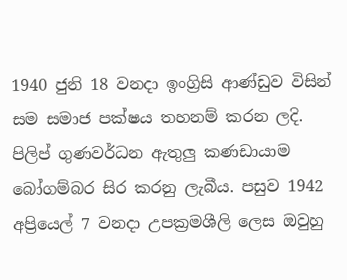1940 ජුනි 18 වනදා ඉංග්‍රිසි ආණ්ඩුව විසින් සම සමාජ පක්ෂය තහනම් කරන ලදි. පිලිප් ගුණවර්ධන ඇතුලු කණඩායාම බෝගම්බර සිර කරනු ලැබීය. පසුව 1942 අප්‍රියෙල් 7 වනදා උපක්‍රමශීලි ලෙස ඔවුහු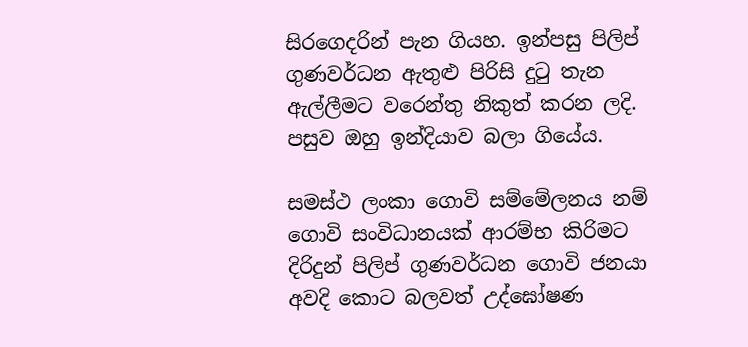සිරගෙදරින් පැන ගියහ. ඉන්පසු පිලිප් ගුණවර්ධන ඇතුළු පිරිසි දුටු තැන ඇල්ලීමට වරෙන්තු නිකුත් කරන ලදි. පසුව ඔහු ඉන්දියාව බලා ගියේය.

සමස්ථ ලංකා ගොවි සම්මේලනය නම් ගොවි සංවිධානයක් ආරම්භ කිරිමට දිරිදුන් පිලිප් ගුණවර්ධන ගොවි ජනයා අවදි කොට බලවත් උද්ඝෝෂණ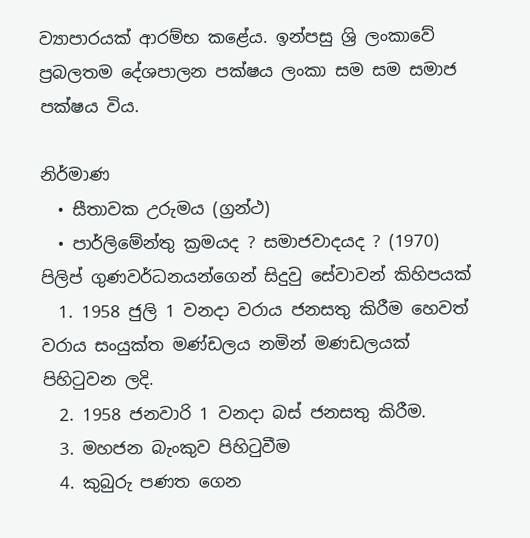ව්‍යාපාරයක් ආරම්භ කළේය. ඉන්පසු ශ්‍රි ලංකාවේ ප්‍රබලතම දේශපාලන පක්ෂය ලංකා සම සම සමාජ පක්ෂය විය.

නිර්මාණ
  • සීතාවක උරුමය (ග්‍රන්ථ)
  • පාර්ලිමේන්තු ක්‍රමයද ? සමාජවාදයද ? (1970)
පිලිප් ගුණවර්ධනයන්ගෙන් සිදුවු සේවාවන් කිහිපයක්
  1. 1958 ජුලි 1 වනදා වරාය ජනසතු කිරීම හෙවත් වරාය සංයුක්ත මණ්ඩලය නමින් මණඩලයක් පිහිටුවන ලදි.
  2. 1958 ජනවාරි 1 වනදා බස් ජනසතු කිරීම.
  3. මහජන බැංකුව පිහිටුවීම
  4. කුබුරු පණත ගෙන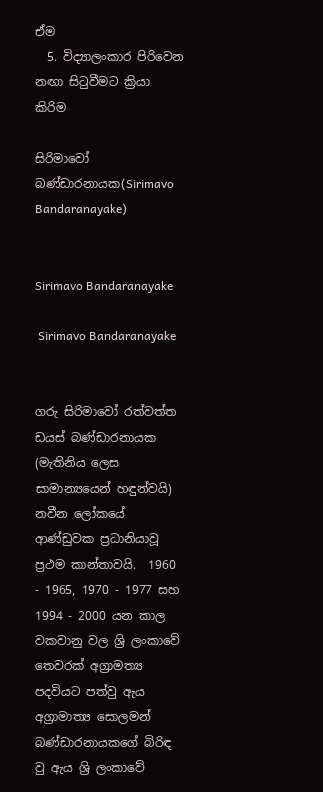ඒම
  5. විද්‍යාලංකාර පිරිවෙන නඟා සිටුවීමට ක්‍රියා කිරිම

සිරිමාවෝ බණ්ඩාරනායක(Sirimavo Bandaranayake)


Sirimavo Bandaranayake

 Sirimavo Bandaranayake


ගරු සිරිමාවෝ රත්වත්ත ඩයස් බණ්ඩාරනායක (මැතිනිය ලෙස සාමාන්‍යයෙන් හඳුන්වයි)  නවීන ලෝකයේ ආණ්ඩුවක ප්‍රධානියාවූ ප්‍රථම කාන්තාවයි.  1960 - 1965, 1970 - 1977 සහ 1994 - 2000 යන කාල වකවානු වල ශ්‍රි ලංකාවේ තෙවරක් අග්‍රාමත්‍ය පදවියට පත්වු ඇය අග්‍රාමාත්‍ය සොලමන් බණ්ඩාරනායකගේ බිරිඳ වු ඇය ශ්‍රි ලංකාවේ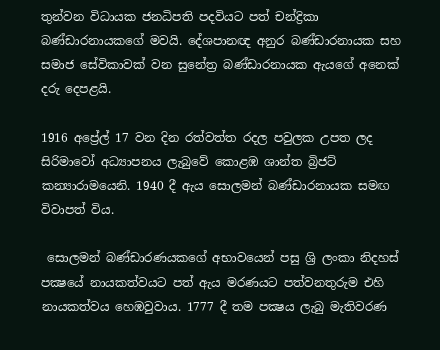තුන්වන විධායක ජනධිපති පදවියට පත් චන්ද්‍රිකා බණ්ඩාරනායකගේ මවයි. දේශපානඥ අනුර බණ්ඩාරනායක සහ සමාජ සේවිකාවක් වන සුනේත්‍ර බණ්ඩාරනායක ඇයගේ අනෙක් දරු දෙපළයි.

1916 අප්‍රේල් 17 වන දින රත්වත්ත රදල පවුලක උපත ලද සිරිමාවෝ අධ්‍යාපනය ලැබුවේ කොළඹ ශාන්ත බ්‍රිජට් කන්‍යාරාමයෙනි. 1940 දී ඇය සොලමන් බණ්ඩාරනායක සමඟ විවාපත් විය.

 සොලමන් බණ්ඩාරණයකගේ අභාවයෙන් පසු ශ්‍රි ලංකා නිදහස් පක්‍ෂයේ නායකත්වයට පත් ඇය මරණයට පත්වනතුරුම එහි නායකත්වය හෙඹවුවාය. 1777 දී තම පක්‍ෂය ලැබු මැතිවරණ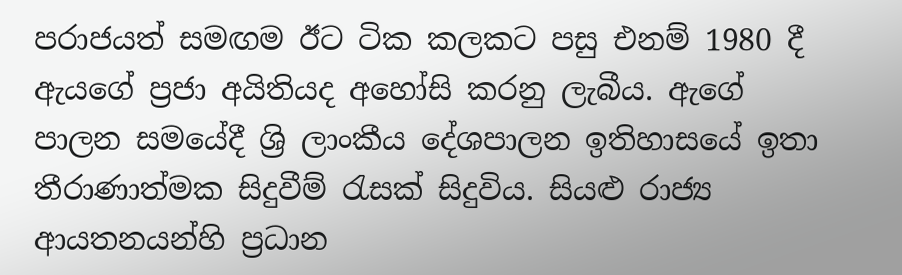පරාජයත් සමඟම ඊට ටික කලකට පසු එනම් 1980 දී ඇයගේ ප්‍රජා අයිතියද අහෝසි කරනු ලැබීය. ඇගේ පාලන සමයේදී ශ්‍රි ලාංකීය දේශපාලන ඉතිහාසයේ ඉතා තීරාණාත්මක සිදුවීම් රැසක් සිදුවිය. සියළු රාජ්‍ය ආයතනයන්හි ප්‍රධාන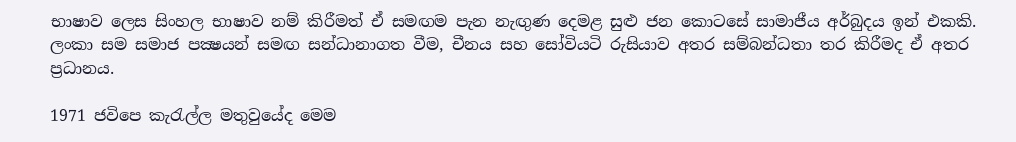භාෂාව ලෙස සිංහල භාෂාව නම් කිරීමත් ඒ සමඟම පැන නැඟුණ දෙමළ සුළු ජන කොටසේ සාමාජීය අර්බුදය ඉන් එකකි. ලංකා සම සමාජ පක්‍ෂයන් සමඟ සන්ධානාගත වීම, චීනය සහ සෝවියටි රුසියාව අතර සම්බන්ධතා තර කිරීමද ඒ අතර ප්‍රධානය.

1971 ජවිපෙ කැරැල්ල මතුවුයේද මෙම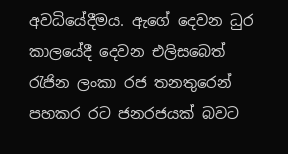අවධියේදීමය. ඇගේ දෙවන ධුර කාලයේදී දෙවන එලිසබෙත් රැජින ලංකා රජ තනතුරෙන් පහකර රට ජනරජයක් බවට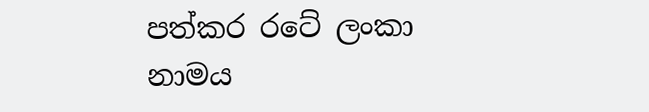පත්කර රටේ ලංකා නාමය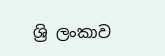ශ්‍රි ලංකාව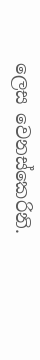ලෙස වෙනස්කෙරිනි.